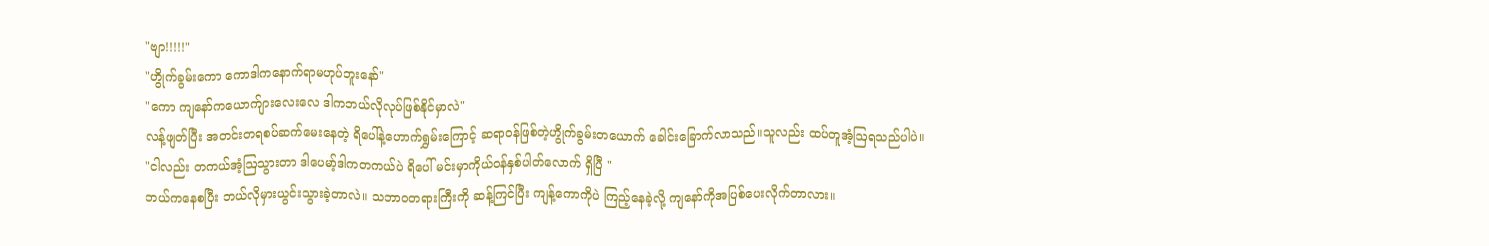"ဗျာ!!!!!"
"ဟွိုက်ခွမ်းကော ကောဒါကနောက်ရာမဟုပ်ဘူးနော်"
"ကော ကျနော်ကယောက်ျားလေးလေ ဒါကဘယ်လိုလုပ်ဖြစ်နိုင်မှာလဲ"
လန့်ဖျတ်ပြီး အတင်းတရစပ်ဆက်မေးနေတဲ့ ရိပေါ်နဲ့ဟောက်ရွှမ်းကြောင့် ဆရာဝန်ဖြစ်တဲ့ဟွိုက်ခွမ်းတယောက် ခေါင်းခြောက်လာသည်။သူလည်း ထပ်တူအံ့ဩရသည်ပါပဲ။
"ငါလည်း တကယ်အံ့ဩသွားတာ ဒါပေမာ့်ဒါကတကယ်ပဲ ရိပေါ် မင်းမှာကိုယ်ဝန်နှစ်ပါတ်လောက် ရှိပြီ "
ဘယ်ကနေစပြီး ဘယ်လိုမှားယွင်းသွားခဲ့တာလဲ။ သဘာဝတရားကြီးကို ဆန့်ကြင်ပြီး ကျန့်ကောကိုပဲ ကြည့်နေခဲ့လို့ ကျနော်ကိုအပြစ်ပေးလိုက်တာလား။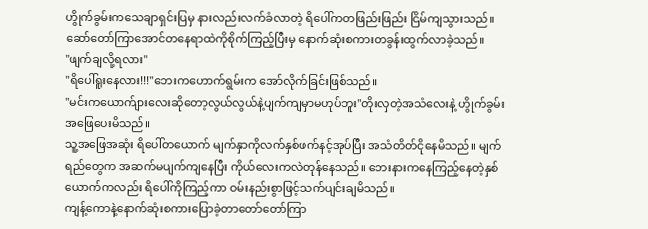ဟွိုက်ခွမ်းကသေချာရှင်းပြမှ နားလည်းလက်ခံလာတဲ့ ရိပေါ်ကတဖြည်းဖြည်း ငြိမ်ကျသွားသည်။ ဆော်တော်ကြာအောင်တနေရာထဲကိုစိုက်ကြည့်ပြီးမှ နောက်ဆုံးစကားတခွန်းထွက်လာခဲ့သည်။
"ဖျက်ချလို့ရလား"
"ရိပေါ်ရူးနေလား!!!"ဘေးကဟောက်ရွမ်းက အော်လိုက်ခြင်းဖြစ်သည်။
"မင်းကယောက်ျားလေးဆိုတော့လွယ်လွယ်နဲ့ပျက်ကျမှာမဟုပ်ဘူး"တိုးလှတဲ့အသံလေးနဲ့ ဟွိုက်ခွမ်းအဖြေပေးမိသည်။
သူ့အဖြေအဆုံး ရိပေါ်တယောက် မျက်နှာကိုလက်နှစ်ဖက်နင့်အုပ်ပြီး အသံတိတ်ငိုနေမိသည်။ မျက်ရည်တွေက အဆက်မပျက်ကျနေပြီး ကိုယ်လေးကလဲတုန်နေသည်။ ဘေးနားကနေကြည့်နေတဲ့နှစ်ယောက်ကလည်း ရိပေါ်ကိုကြည့်ကာ ဝမ်းနည်းစွာဖြင့်သက်ပျင်းချမိသည်။
ကျန့်ကောနဲ့နောက်ဆုံးစကားပြောခဲ့တာတော်တော်ကြာ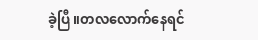ခဲ့ပြီ။တလလောက်နေရင်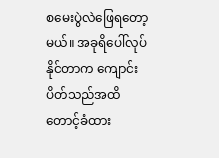စမေးပွဲလဲဖြေရတော့မယ်။ အခုရိပေါ်လုပ်နိုင်တာက ကျောင်းပိတ်သည်အထိ တောင့်ခံထား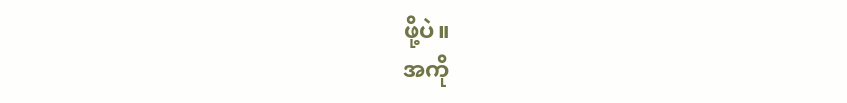ဖို့ပဲ။
အကို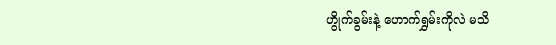ဟွိုက်ခွမ်းနဲ့ ဟောက်ရွှမ်းကိုလဲ မသိ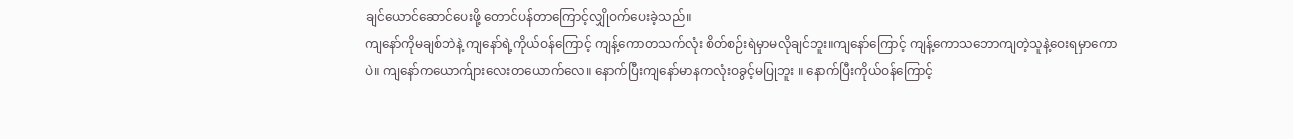ချင်ယောင်ဆောင်ပေးဖို့ တောင်ပန်တာကြောင့်လျှိုဝက်ပေးခဲ့သည်။
ကျနော်ကိုမချစ်ဘဲနဲ့ ကျနော်ရဲ့ကိုယ်ဝန်ကြောင့် ကျန့်ကောတသက်လုံး စိတ်စဉ်းရဲမှာမလိုချင်ဘူး။ကျနော်ကြောင့် ကျန့်ကောသဘောကျတဲ့သူနဲ့ဝေးရမှာကောပဲ။ ကျနော်ကယောက်ျားလေးတယောက်လေ။ နောက်ပြီးကျနော်မာနကလုံးဝခွင့်မပြုဘူး ။ နောက်ပြီးကိုယ်ဝန်ကြောင့်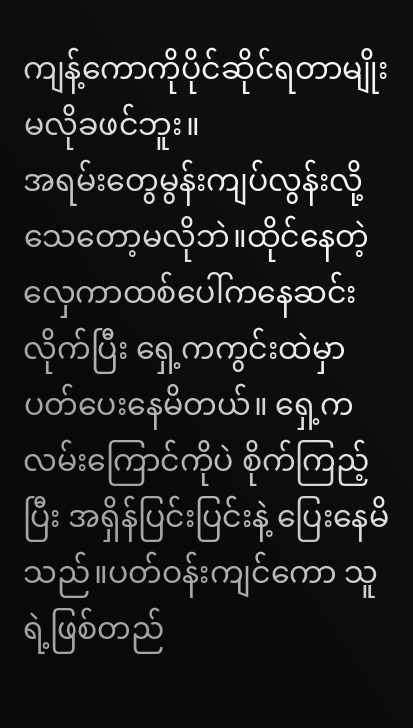ကျန့်ကောကိုပိုင်ဆိုင်ရတာမျိုးမလိုခဖင်ဘူး။
အရမ်းတွေမွန်းကျပ်လွန်းလို့သေတော့မလိုဘဲ။ထိုင်နေတဲ့ လှေကာထစ်ပေါ်ကနေဆင်းလိုက်ပြီး ရှေ့ကကွင်းထဲမှာပတ်ပေးနေမိတယ်။ ရှေ့က လမ်းကြောင်ကိုပဲ စိုက်ကြည့်ပြီး အရှိန်ပြင်းပြင်းနဲ့ ပြေးနေမိသည်။ပတ်ဝန်းကျင်ကော သူရဲ့ဖြစ်တည်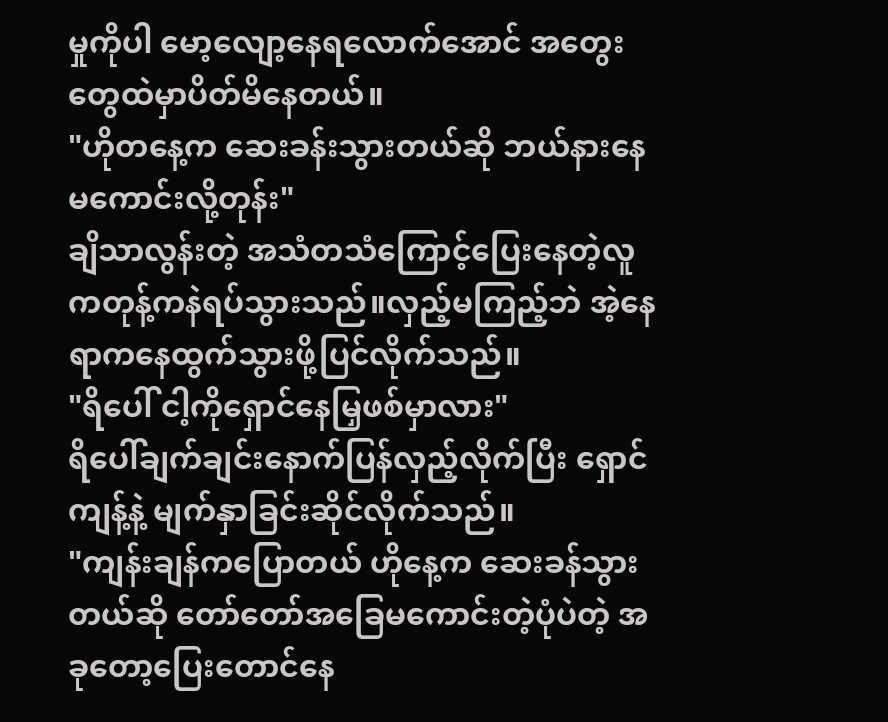မှုကိုပါ မော့လျော့နေရလောက်အောင် အတွေးတွေထဲမှာပိတ်မိနေတယ်။
"ဟိုတနေ့က ဆေးခန်းသွားတယ်ဆို ဘယ်နားနေမကောင်းလို့တုန်း"
ချိသာလွန်းတဲ့ အသံတသံကြောင့်ပြေးနေတဲ့လူကတုန့်ကနဲရပ်သွားသည်။လှည့်မကြည့်ဘဲ အဲ့နေရာကနေထွက်သွားဖို့ပြင်လိုက်သည်။
"ရိပေါ် ငါ့ကိုရှောင်နေမြှဖစ်မှာလား"
ရိပေါ်ချက်ချင်းနောက်ပြန်လှည့်လိုက်ပြီး ရှောင်ကျန့်နဲ့ မျက်နှာခြင်းဆိုင်လိုက်သည်။
"ကျန်းချန်ကပြောတယ် ဟိုနေ့က ဆေးခန်သွားတယ်ဆို တော်တော်အခြေမကောင်းတဲ့ပုံပဲတဲ့ အခုတော့ပြေးတောင်နေ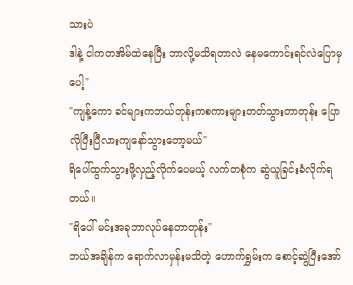သားပဲ
ဒါနဲ့ ငါကတအိမ်ထဲနေပြီး ဘာလို့မသိရတာလဲ နေမကောင်းရင်လဲပြောမှပေါ့"
"ကျန့်ကော ခင်များကဘယ်တုန်းကစကားများတတ်သွားတာတုန်း ပြောလိုပြီးပြီလားကျနော်သွားတော့မယ်"
ရိပေါ်ထွက်သွားဖို့လှည့်လိုက်ပေမယ့် လက်တစုံက ဆွဲယူခြင်းခံလိုက်ရတယ်။
"ရိပေါ် မင်းအခုဘာလုပ်နေတာတုန်း"
ဘယ်အချိန်က ရောက်လာမှန်းမသိတဲ့ ဟောက်ရွှမ်းက စောင့်ဆွဲပြီးအော်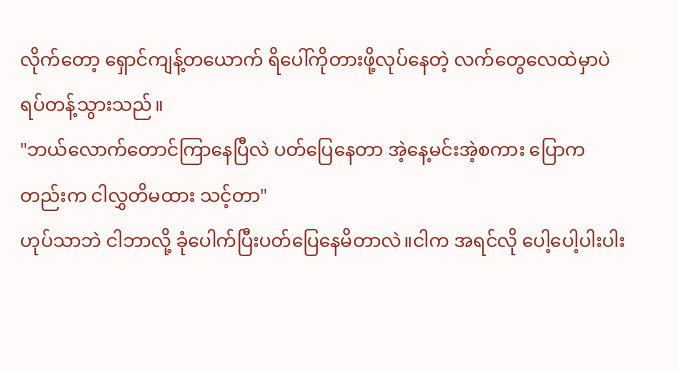လိုက်တော့ ရှောင်ကျန့်တယောက် ရိပေါ်ကိုတားဖို့လုပ်နေတဲ့ လက်တွေလေထဲမှာပဲ ရပ်တန့်သွားသည်။
"ဘယ်လောက်တောင်ကြာနေပြီလဲ ပတ်ပြေနေတာ အဲ့နေ့မင်းအဲ့စကား ပြောကတည်းက ငါလွှတိမထား သင့်တာ"
ဟုပ်သာဘဲ ငါဘာလို့ ခုံပေါက်ပြီးပတ်ပြေနေမိတာလဲ။ငါက အရင်လို ပေါ့ပေါ့ပါးပါး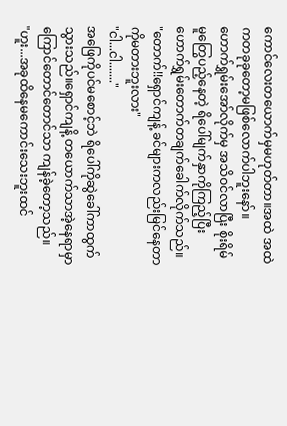ကောင်လေးတယောက်မှမဟုတ်တာ။အထဲ အထဲကတခုခုတော့မဖြစ်လောက်ပါဘူးနော်။
ဟောက်ရွှမ်းအော်လိုက်မှ အသိဝင်လာပြီး စိုးရိမ်မူတြွေပည့်နေတဲ့ ရိပေါ်မျက်နှာကိုကြည့်ပြီး ဟောက်ရွှမ်းတောက်တချက်ခေါက်လိုက်သည်။
"တောက်!!ရှောင်ကျန့် ခင်များကလည်းမြင်နေတာကိုမတားဘူးလား"
"ငါ...ငါ......."
အဖြေကိုပင်မစောင့်ဘဲ ရိပေါ်ကိုဆွဲခေါ်ကာထွက်သွားသည်။ရှောင်ကျနိ့ တယောက်သာအဲ့နေရာမှာကြောင်တောင်တောင်သာ ကျန်ခဲ့တော့သည်။
"ဟူး...အခုထိနေမကောင်းသေးဘူးထင်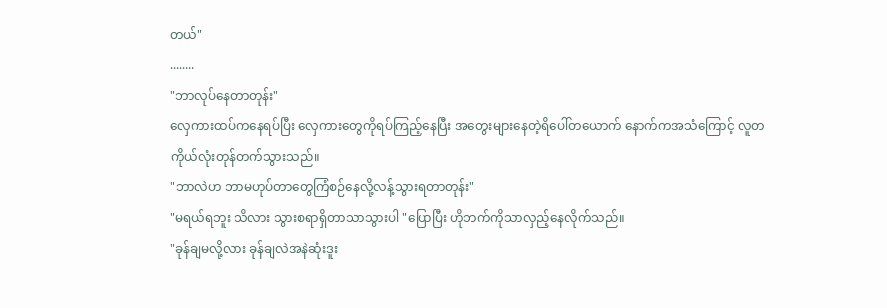တယ်"
........
"ဘာလုပ်နေတာတုန်း"
လှေကားထပ်ကနေရပ်ပြီး လှေကားတွေကိုရပ်ကြည့်နေပြီး အတွေးများနေတဲ့ရိပေါ်တယောက် နောက်ကအသံကြောင့် လူတကိုယ်လုံးတုန်တက်သွားသည်။
"ဘာလဲဟ ဘာမဟုပ်တာတွေကြံစဉ်နေလို့လန့်သွားရတာတုန်း"
"မရယ်ရဘူး သိလား သွားစရာရှိတာသာသွားပါ "ပြောပြီး ဟိုဘက်ကိုသာလှည့်နေလိုက်သည်။
"ခုန်ချမလို့လား ခုန်ချလဲအနဲဆုံးဒူး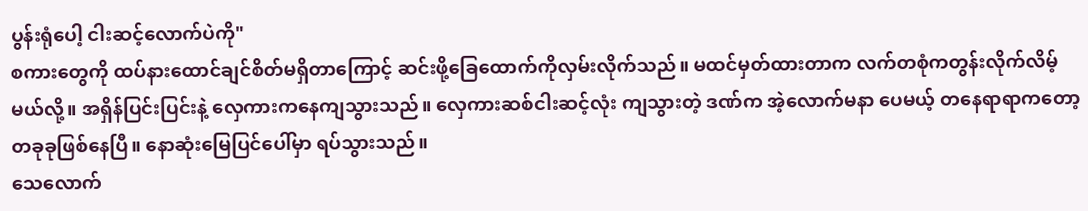ပွန်းရုံပေါ့ ငါးဆင့်လောက်ပဲကို"
စကားတွေကို ထပ်နားထောင်ချင်စိတ်မရှိတာကြောင့် ဆင်းဖို့ခြေထောက်ကိုလှမ်းလိုက်သည်။ မထင်မှတ်ထားတာက လက်တစုံကတွန်းလိုက်လိမ့်မယ်လို့။ အရှိန်ပြင်းပြင်းနဲ့ လှေကားကနေကျသွားသည်။ လှေကားဆစ်ငါးဆင့်လုံး ကျသွားတဲ့ ဒဏ်က အဲ့လောက်မနာ ပေမယ့် တနေရာရာကတော့ တခုခုဖြစ်နေပြီ။ နောဆုံးမြေပြင်ပေါ်မှာ ရပ်သွားသည်။
သေလောက်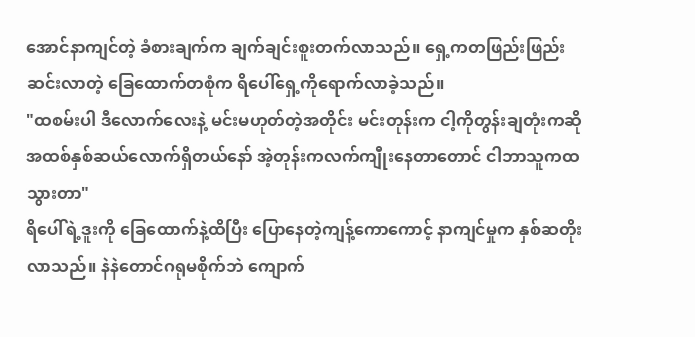အောင်နာကျင်တဲ့ ခံစားချက်က ချက်ချင်းစူးတက်လာသည်။ ရှေ့ကတဖြည်းဖြည်းဆင်းလာတဲ့ ခြေထောက်တစုံက ရိပေါ်ရှေ့ကိုရောက်လာခဲ့သည်။
"ထစမ်းပါ ဒီလောက်လေးနဲ့ မင်းမဟုတ်တဲ့အတိုင်း မင်းတုန်းက ငါ့ကိုတွန်းချတုံးကဆို အထစ်နှစ်ဆယ်လောက်ရှိတယ်နော် အဲ့တုန်းကလက်ကျီုးနေတာတောင် ငါဘာသူကထသွားတာ"
ရိပေါ်ရဲ့ဒူးကို ခြေထောက်နဲ့ထိပြီး ပြောနေတဲ့ကျန့်ကောကောင့် နာကျင်မှုက နှစ်ဆတိုးလာသည်။ နဲနဲတောင်ဂရုမစိုက်ဘဲ ကျောက်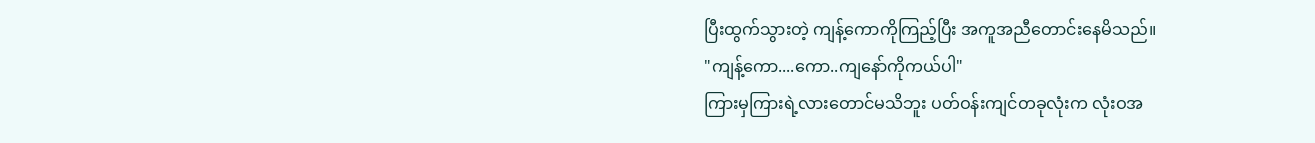ပြီးထွက်သွားတဲ့ ကျန့်ကောကိုကြည့်ပြီး အကူအညီတောင်းနေမိသည်။
"ကျန့်ကော....ကော..ကျနော်ကိုကယ်ပါ"
ကြားမှကြားရဲ့လားတောင်မသိဘူး ပတ်ဝန်းကျင်တခုလုံးက လုံးဝအ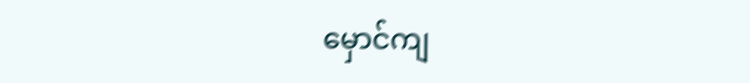မှောင်ကျ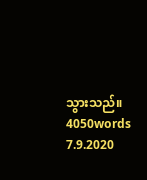သွားသည်။
4050words
7.9.2020